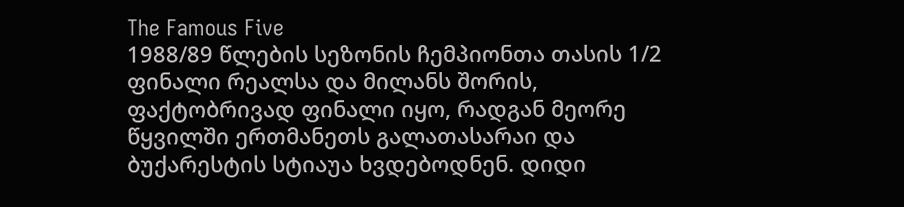The Famous Five
1988/89 წლების სეზონის ჩემპიონთა თასის 1/2 ფინალი რეალსა და მილანს შორის, ფაქტობრივად ფინალი იყო, რადგან მეორე წყვილში ერთმანეთს გალათასარაი და ბუქარესტის სტიაუა ხვდებოდნენ. დიდი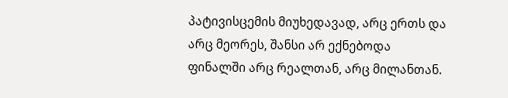პატივისცემის მიუხედავად, არც ერთს და არც მეორეს, შანსი არ ექნებოდა ფინალში არც რეალთან, არც მილანთან.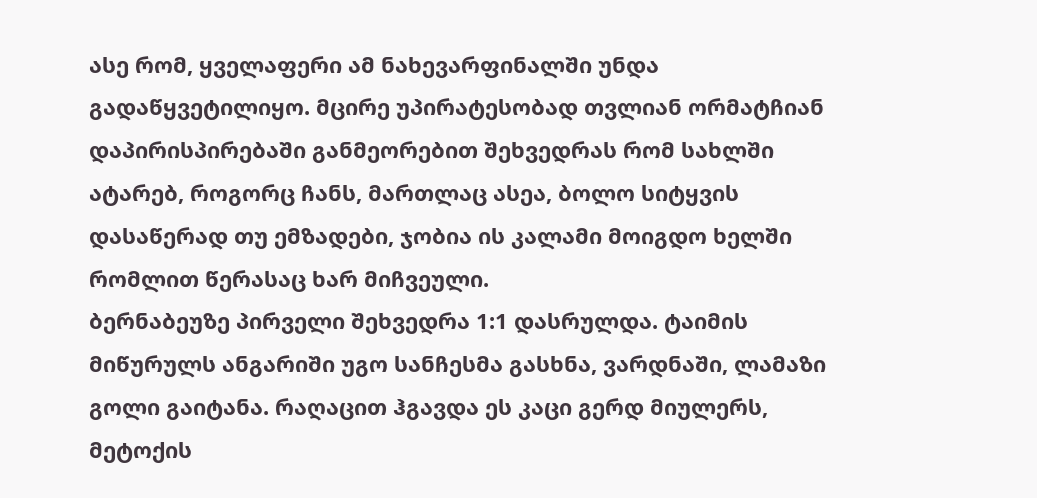ასე რომ, ყველაფერი ამ ნახევარფინალში უნდა გადაწყვეტილიყო. მცირე უპირატესობად თვლიან ორმატჩიან დაპირისპირებაში განმეორებით შეხვედრას რომ სახლში ატარებ, როგორც ჩანს, მართლაც ასეა, ბოლო სიტყვის დასაწერად თუ ემზადები, ჯობია ის კალამი მოიგდო ხელში რომლით წერასაც ხარ მიჩვეული.
ბერნაბეუზე პირველი შეხვედრა 1:1 დასრულდა. ტაიმის მიწურულს ანგარიში უგო სანჩესმა გასხნა, ვარდნაში, ლამაზი გოლი გაიტანა. რაღაცით ჰგავდა ეს კაცი გერდ მიულერს, მეტოქის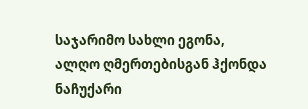საჯარიმო სახლი ეგონა, ალღო ღმერთებისგან ჰქონდა ნაჩუქარი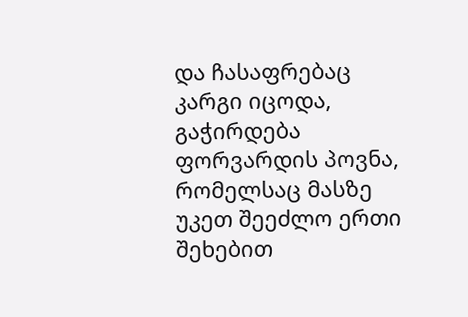და ჩასაფრებაც კარგი იცოდა, გაჭირდება ფორვარდის პოვნა, რომელსაც მასზე უკეთ შეეძლო ერთი შეხებით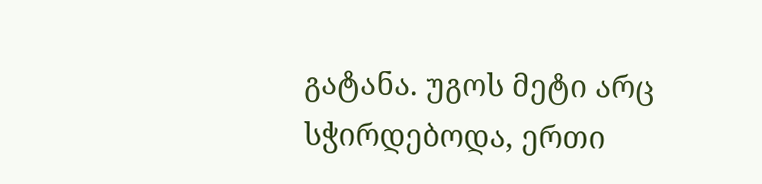გატანა. უგოს მეტი არც სჭირდებოდა, ერთი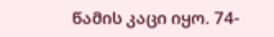წამის კაცი იყო. 74-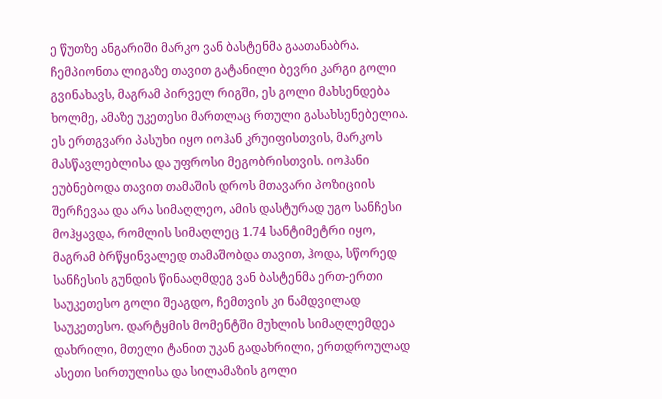ე წუთზე ანგარიში მარკო ვან ბასტენმა გაათანაბრა. ჩემპიონთა ლიგაზე თავით გატანილი ბევრი კარგი გოლი გვინახავს, მაგრამ პირველ რიგში, ეს გოლი მახსენდება ხოლმე, ამაზე უკეთესი მართლაც რთული გასახსენებელია. ეს ერთგვარი პასუხი იყო იოჰან კრუიფისთვის, მარკოს მასწავლებლისა და უფროსი მეგობრისთვის. იოჰანი ეუბნებოდა თავით თამაშის დროს მთავარი პოზიციის შერჩევაა და არა სიმაღლეო, ამის დასტურად უგო სანჩესი მოჰყავდა, რომლის სიმაღლეც 1.74 სანტიმეტრი იყო, მაგრამ ბრწყინვალედ თამაშობდა თავით, ჰოდა, სწორედ სანჩესის გუნდის წინააღმდეგ ვან ბასტენმა ერთ-ერთი საუკეთესო გოლი შეაგდო, ჩემთვის კი ნამდვილად საუკეთესო. დარტყმის მომენტში მუხლის სიმაღლემდეა დახრილი, მთელი ტანით უკან გადახრილი, ერთდროულად ასეთი სირთულისა და სილამაზის გოლი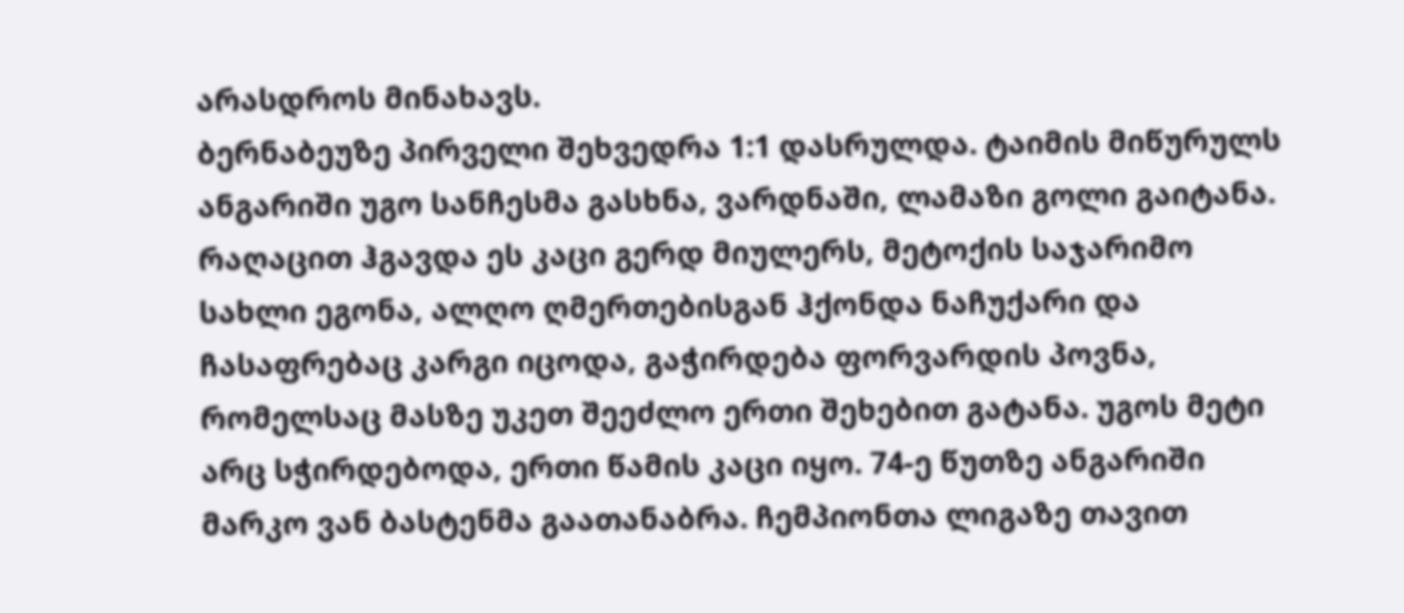არასდროს მინახავს.
ბერნაბეუზე პირველი შეხვედრა 1:1 დასრულდა. ტაიმის მიწურულს ანგარიში უგო სანჩესმა გასხნა, ვარდნაში, ლამაზი გოლი გაიტანა. რაღაცით ჰგავდა ეს კაცი გერდ მიულერს, მეტოქის საჯარიმო სახლი ეგონა, ალღო ღმერთებისგან ჰქონდა ნაჩუქარი და ჩასაფრებაც კარგი იცოდა, გაჭირდება ფორვარდის პოვნა, რომელსაც მასზე უკეთ შეეძლო ერთი შეხებით გატანა. უგოს მეტი არც სჭირდებოდა, ერთი წამის კაცი იყო. 74-ე წუთზე ანგარიში მარკო ვან ბასტენმა გაათანაბრა. ჩემპიონთა ლიგაზე თავით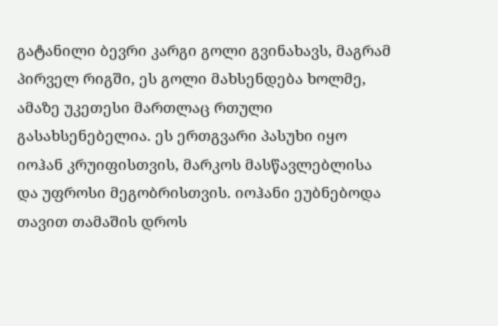გატანილი ბევრი კარგი გოლი გვინახავს, მაგრამ პირველ რიგში, ეს გოლი მახსენდება ხოლმე, ამაზე უკეთესი მართლაც რთული გასახსენებელია. ეს ერთგვარი პასუხი იყო იოჰან კრუიფისთვის, მარკოს მასწავლებლისა და უფროსი მეგობრისთვის. იოჰანი ეუბნებოდა თავით თამაშის დროს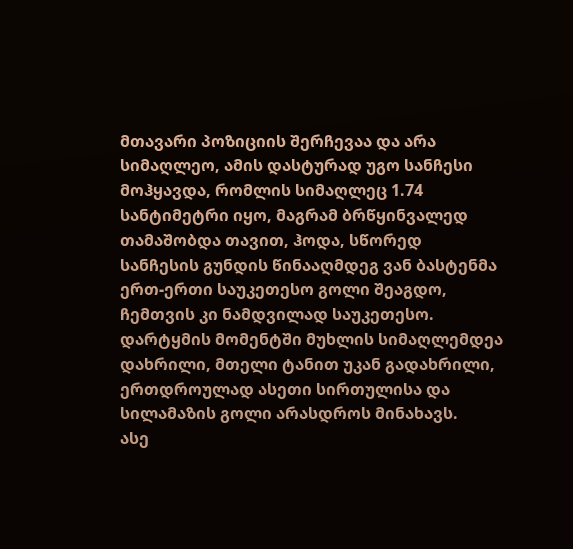მთავარი პოზიციის შერჩევაა და არა სიმაღლეო, ამის დასტურად უგო სანჩესი მოჰყავდა, რომლის სიმაღლეც 1.74 სანტიმეტრი იყო, მაგრამ ბრწყინვალედ თამაშობდა თავით, ჰოდა, სწორედ სანჩესის გუნდის წინააღმდეგ ვან ბასტენმა ერთ-ერთი საუკეთესო გოლი შეაგდო, ჩემთვის კი ნამდვილად საუკეთესო. დარტყმის მომენტში მუხლის სიმაღლემდეა დახრილი, მთელი ტანით უკან გადახრილი, ერთდროულად ასეთი სირთულისა და სილამაზის გოლი არასდროს მინახავს.
ასე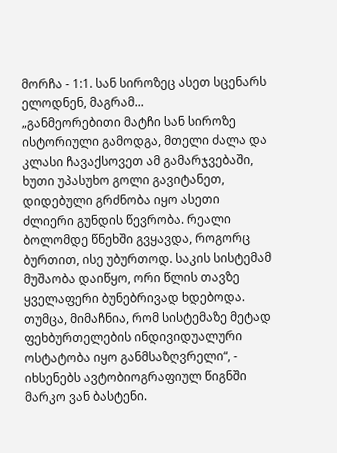მორჩა - 1:1. სან სიროზეც ასეთ სცენარს ელოდნენ, მაგრამ...
„განმეორებითი მატჩი სან სიროზე ისტორიული გამოდგა, მთელი ძალა და კლასი ჩავაქსოვეთ ამ გამარჯვებაში, ხუთი უპასუხო გოლი გავიტანეთ, დიდებული გრძნობა იყო ასეთი ძლიერი გუნდის წევრობა. რეალი ბოლომდე წნეხში გვყავდა, როგორც ბურთით, ისე უბურთოდ. საკის სისტემამ მუშაობა დაიწყო, ორი წლის თავზე ყველაფერი ბუნებრივად ხდებოდა. თუმცა, მიმაჩნია, რომ სისტემაზე მეტად ფეხბურთელების ინდივიდუალური ოსტატობა იყო განმსაზღვრელი“, - იხსენებს ავტობიოგრაფიულ წიგნში მარკო ვან ბასტენი.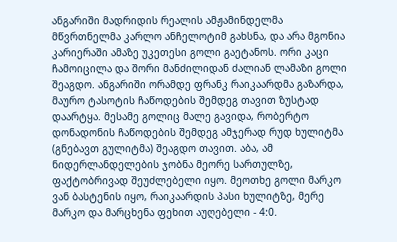ანგარიში მადრიდის რეალის ამჟამინდელმა მწვრთნელმა კარლო ანჩელოტიმ გახსნა, და არა მგონია კარიერაში ამაზე უკეთესი გოლი გაეტანოს. ორი კაცი ჩამოიცილა და შორი მანძილიდან ძალიან ლამაზი გოლი შეაგდო. ანგარიში ორამდე ფრანკ რაიკაარდმა გაზარდა, მაურო ტასოტის ჩაწოდების შემდეგ თავით ზუსტად დაარტყა. მესამე გოლიც მალე გავიდა, რობერტო დონადონის ჩაწოდების შემდეგ ამჯერად რუდ ხულიტმა (გნებავთ გულიტმა) შეაგდო თავით. აბა, ამ ნიდერლანდელების ჯობნა მეორე სართულზე, ფაქტობრივად შეუძლებელი იყო. მეოთხე გოლი მარკო ვან ბასტენის იყო, რაიკაარდის პასი ხულიტზე, მერე მარკო და მარცხენა ფეხით აუღებელი - 4:0.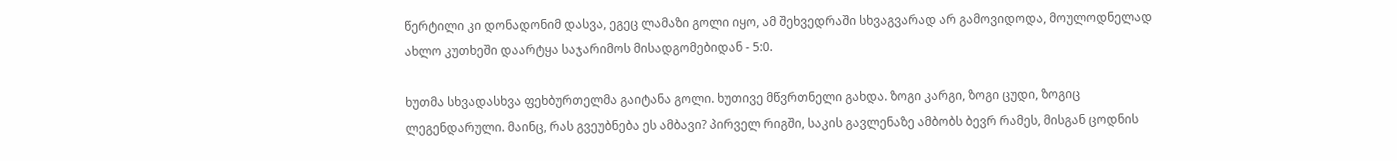წერტილი კი დონადონიმ დასვა, ეგეც ლამაზი გოლი იყო, ამ შეხვედრაში სხვაგვარად არ გამოვიდოდა, მოულოდნელად ახლო კუთხეში დაარტყა საჯარიმოს მისადგომებიდან - 5:0.

ხუთმა სხვადასხვა ფეხბურთელმა გაიტანა გოლი. ხუთივე მწვრთნელი გახდა. ზოგი კარგი, ზოგი ცუდი, ზოგიც ლეგენდარული. მაინც, რას გვეუბნება ეს ამბავი? პირველ რიგში, საკის გავლენაზე ამბობს ბევრ რამეს, მისგან ცოდნის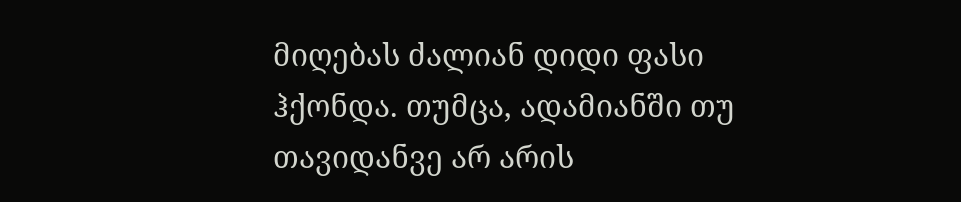მიღებას ძალიან დიდი ფასი ჰქონდა. თუმცა, ადამიანში თუ თავიდანვე არ არის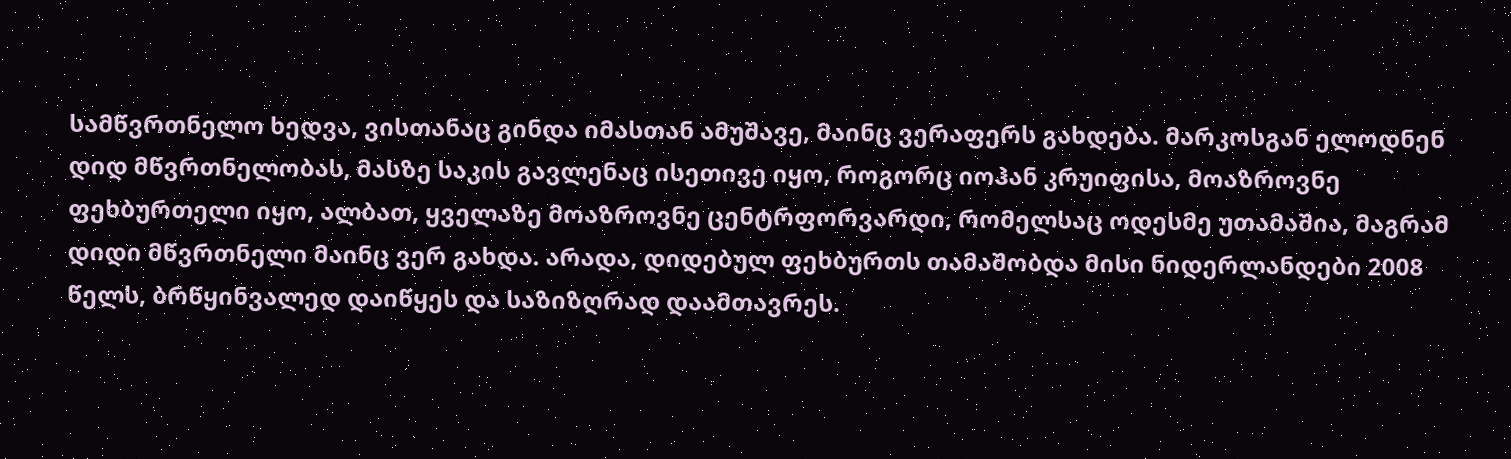სამწვრთნელო ხედვა, ვისთანაც გინდა იმასთან ამუშავე, მაინც ვერაფერს გახდება. მარკოსგან ელოდნენ დიდ მწვრთნელობას, მასზე საკის გავლენაც ისეთივე იყო, როგორც იოჰან კრუიფისა, მოაზროვნე ფეხბურთელი იყო, ალბათ, ყველაზე მოაზროვნე ცენტრფორვარდი, რომელსაც ოდესმე უთამაშია, მაგრამ დიდი მწვრთნელი მაინც ვერ გახდა. არადა, დიდებულ ფეხბურთს თამაშობდა მისი ნიდერლანდები 2008 წელს, ბრწყინვალედ დაიწყეს და საზიზღრად დაამთავრეს.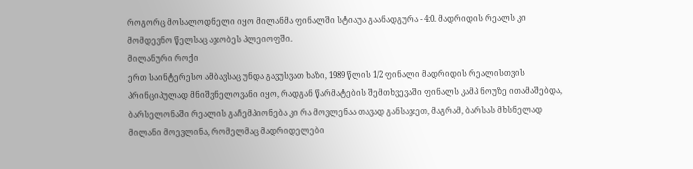როგორც მოსალოდნელი იყო მილანმა ფინალში სტიაუა გაანადგურა - 4:0. მადრიდის რეალს კი მომდევნო წელსაც აჯობეს პლეიოფში.
მილანური როქი
ერთ საინტერესო ამბავსაც უნდა გავუსვათ ხაზი, 1989 წლის 1/2 ფინალი მადრიდის რეალისთვის პრინციპულად მნიშვნელოვანი იყო, რადგან წარმატების შემთხვევაში ფინალს კამპ ნოუზე ითამაშებდა, ბარსელონაში რეალის გაჩემპიონება კი რა მოვლენაა თავად განსაჯეთ, მაგრამ, ბარსას მხსნელად მილანი მოევლინა, რომელმაც მადრიდელები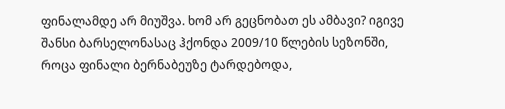ფინალამდე არ მიუშვა. ხომ არ გეცნობათ ეს ამბავი? იგივე შანსი ბარსელონასაც ჰქონდა 2009/10 წლების სეზონში, როცა ფინალი ბერნაბეუზე ტარდებოდა,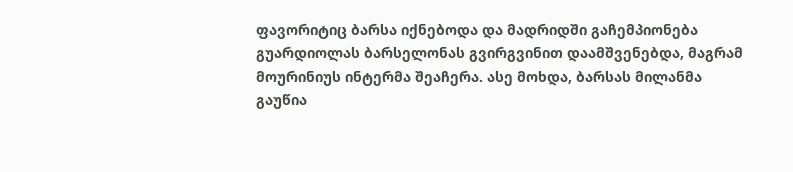ფავორიტიც ბარსა იქნებოდა და მადრიდში გაჩემპიონება გუარდიოლას ბარსელონას გვირგვინით დაამშვენებდა, მაგრამ მოურინიუს ინტერმა შეაჩერა. ასე მოხდა, ბარსას მილანმა გაუწია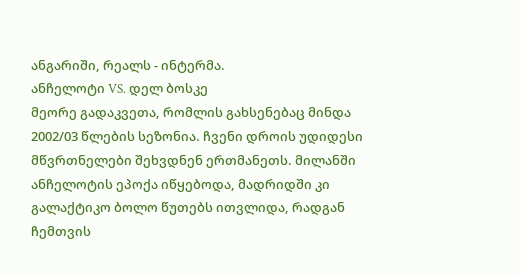ანგარიში, რეალს - ინტერმა.
ანჩელოტი VS. დელ ბოსკე
მეორე გადაკვეთა, რომლის გახსენებაც მინდა 2002/03 წლების სეზონია. ჩვენი დროის უდიდესი მწვრთნელები შეხვდნენ ერთმანეთს. მილანში ანჩელოტის ეპოქა იწყებოდა, მადრიდში კი გალაქტიკო ბოლო წუთებს ითვლიდა, რადგან ჩემთვის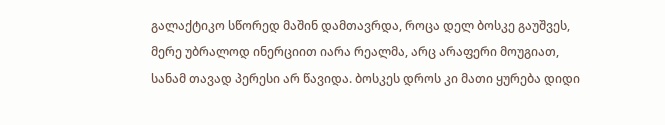გალაქტიკო სწორედ მაშინ დამთავრდა, როცა დელ ბოსკე გაუშვეს, მერე უბრალოდ ინერციით იარა რეალმა, არც არაფერი მოუგიათ, სანამ თავად პერესი არ წავიდა. ბოსკეს დროს კი მათი ყურება დიდი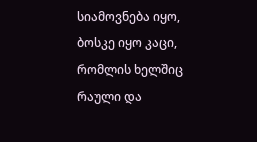სიამოვნება იყო, ბოსკე იყო კაცი, რომლის ხელშიც რაული და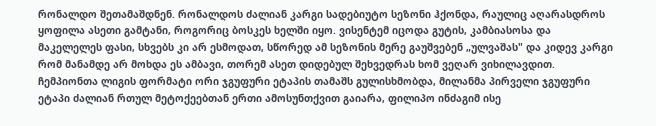რონალდო შეთამაშდნენ. რონალდოს ძალიან კარგი სადებიუტო სეზონი ჰქონდა, რაულიც აღარასდროს ყოფილა ასეთი გამტანი, როგორიც ბოსკეს ხელში იყო. ვისენტემ იცოდა გუტის, კამბიასოსა და მაკელელეს ფასი, სხვებს კი არ ესმოდათ, სწორედ ამ სეზონის მერე გაუშვებენ „ულვაშას" და კიდევ კარგი რომ მანამდე არ მოხდა ეს ამბავი, თორემ ასეთ დიდებულ შეხვედრას ხომ ვეღარ ვიხილავდით.
ჩემპიონთა ლიგის ფორმატი ორი ჯგუფური ეტაპის თამაშს გულისხმობდა, მილანმა პირველი ჯგუფური ეტაპი ძალიან რთულ მეტოქეებთან ერთი ამოსუნთქვით გაიარა, ფილიპო ინძაგიმ ისე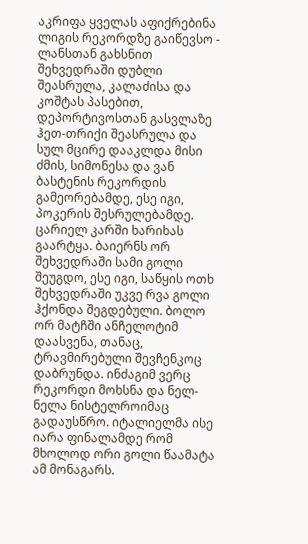აკრიფა ყველას აფიქრებინა ლიგის რეკორდზე გაიწევსო - ლანსთან გახსნით შეხვედრაში დუბლი შეასრულა, კალაძისა და კოშტას პასებით, დეპორტივოსთან გასვლაზე ჰეთ-თრიქი შეასრულა და სულ მცირე დააკლდა მისი ძმის, სიმონესა და ვან ბასტენის რეკორდის გამეორებამდე, ესე იგი, პოკერის შესრულებამდე. ცარიელ კარში ხარიხას გაარტყა. ბაიერნს ორ შეხვედრაში სამი გოლი შეუგდო, ესე იგი, საწყის ოთხ შეხვედრაში უკვე რვა გოლი ჰქონდა შეგდებული. ბოლო ორ მატჩში ანჩელოტიმ დაასვენა, თანაც, ტრავმირებული შევჩენკოც დაბრუნდა. ინძაგიმ ვერც რეკორდი მოხსნა და ნელ-ნელა ნისტელროიმაც გადაუსწრო. იტალიელმა ისე იარა ფინალამდე რომ მხოლოდ ორი გოლი წაამატა ამ მონაგარს.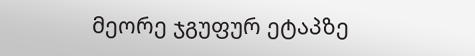მეორე ჯგუფურ ეტაპზე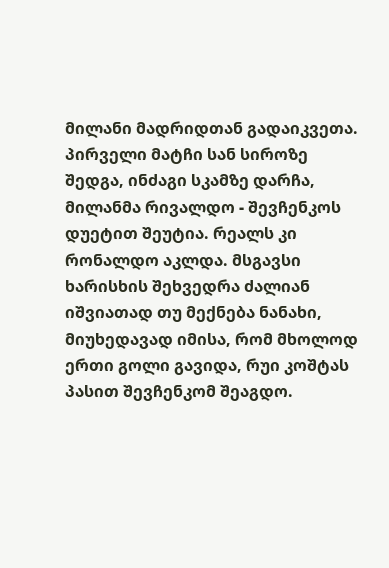მილანი მადრიდთან გადაიკვეთა. პირველი მატჩი სან სიროზე შედგა, ინძაგი სკამზე დარჩა, მილანმა რივალდო - შევჩენკოს დუეტით შეუტია. რეალს კი რონალდო აკლდა. მსგავსი ხარისხის შეხვედრა ძალიან იშვიათად თუ მექნება ნანახი, მიუხედავად იმისა, რომ მხოლოდ ერთი გოლი გავიდა, რუი კოშტას პასით შევჩენკომ შეაგდო.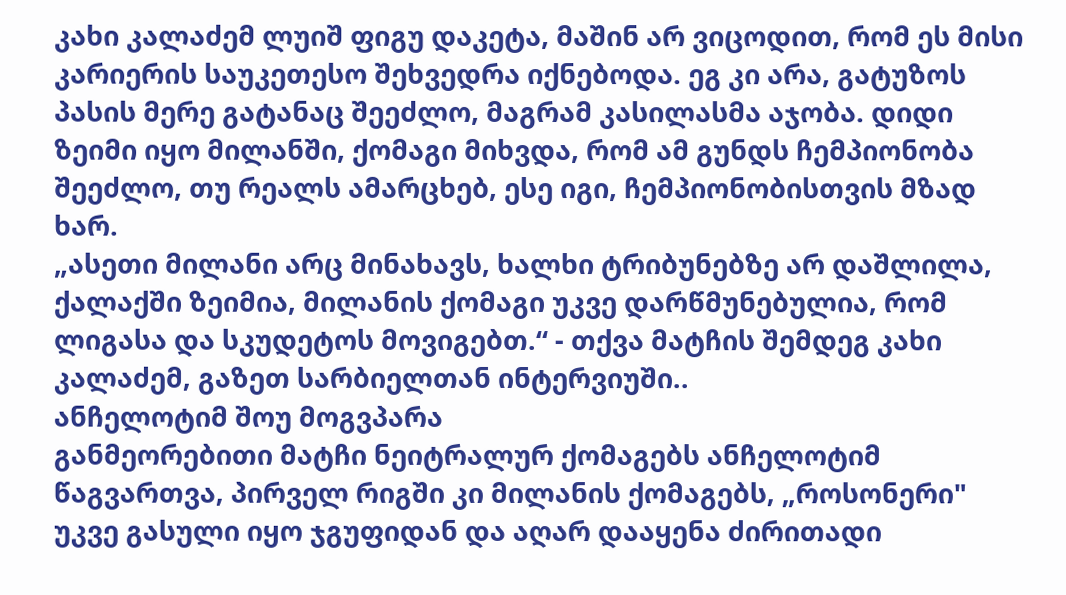კახი კალაძემ ლუიშ ფიგუ დაკეტა, მაშინ არ ვიცოდით, რომ ეს მისი კარიერის საუკეთესო შეხვედრა იქნებოდა. ეგ კი არა, გატუზოს პასის მერე გატანაც შეეძლო, მაგრამ კასილასმა აჯობა. დიდი ზეიმი იყო მილანში, ქომაგი მიხვდა, რომ ამ გუნდს ჩემპიონობა შეეძლო, თუ რეალს ამარცხებ, ესე იგი, ჩემპიონობისთვის მზად ხარ.
„ასეთი მილანი არც მინახავს, ხალხი ტრიბუნებზე არ დაშლილა, ქალაქში ზეიმია, მილანის ქომაგი უკვე დარწმუნებულია, რომ ლიგასა და სკუდეტოს მოვიგებთ.“ - თქვა მატჩის შემდეგ კახი კალაძემ, გაზეთ სარბიელთან ინტერვიუში..
ანჩელოტიმ შოუ მოგვპარა
განმეორებითი მატჩი ნეიტრალურ ქომაგებს ანჩელოტიმ წაგვართვა, პირველ რიგში კი მილანის ქომაგებს, „როსონერი" უკვე გასული იყო ჯგუფიდან და აღარ დააყენა ძირითადი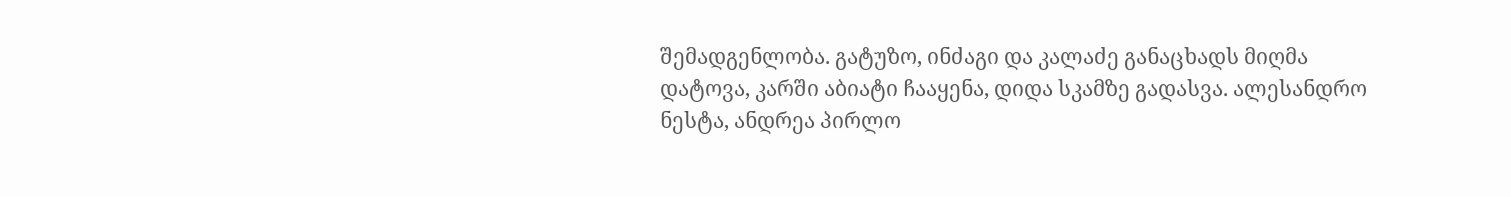შემადგენლობა. გატუზო, ინძაგი და კალაძე განაცხადს მიღმა დატოვა, კარში აბიატი ჩააყენა, დიდა სკამზე გადასვა. ალესანდრო ნესტა, ანდრეა პირლო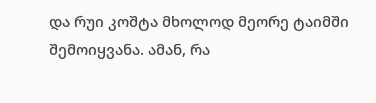და რუი კოშტა მხოლოდ მეორე ტაიმში შემოიყვანა. ამან, რა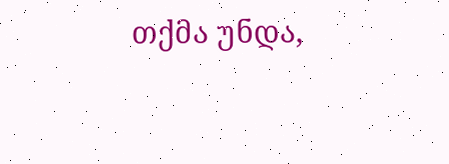თქმა უნდა,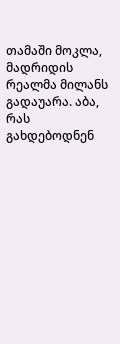თამაში მოკლა, მადრიდის რეალმა მილანს გადაუარა. აბა, რას გახდებოდნენ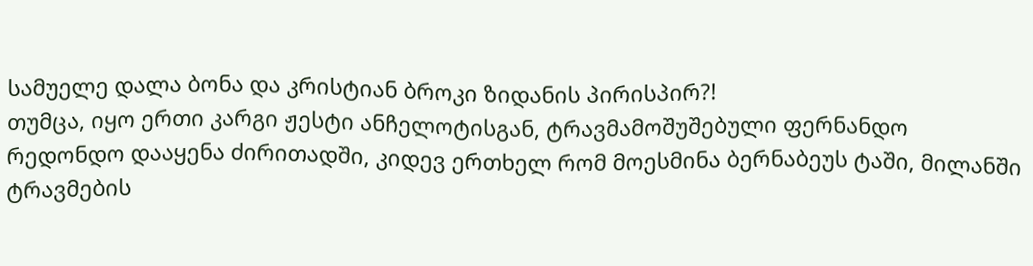სამუელე დალა ბონა და კრისტიან ბროკი ზიდანის პირისპირ?!
თუმცა, იყო ერთი კარგი ჟესტი ანჩელოტისგან, ტრავმამოშუშებული ფერნანდო რედონდო დააყენა ძირითადში, კიდევ ერთხელ რომ მოესმინა ბერნაბეუს ტაში, მილანში ტრავმების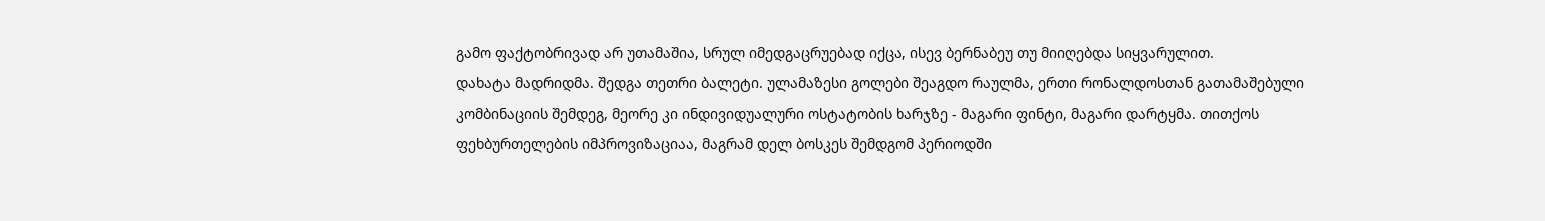გამო ფაქტობრივად არ უთამაშია, სრულ იმედგაცრუებად იქცა, ისევ ბერნაბეუ თუ მიიღებდა სიყვარულით.
დახატა მადრიდმა. შედგა თეთრი ბალეტი. ულამაზესი გოლები შეაგდო რაულმა, ერთი რონალდოსთან გათამაშებული კომბინაციის შემდეგ, მეორე კი ინდივიდუალური ოსტატობის ხარჯზე - მაგარი ფინტი, მაგარი დარტყმა. თითქოს ფეხბურთელების იმპროვიზაციაა, მაგრამ დელ ბოსკეს შემდგომ პერიოდში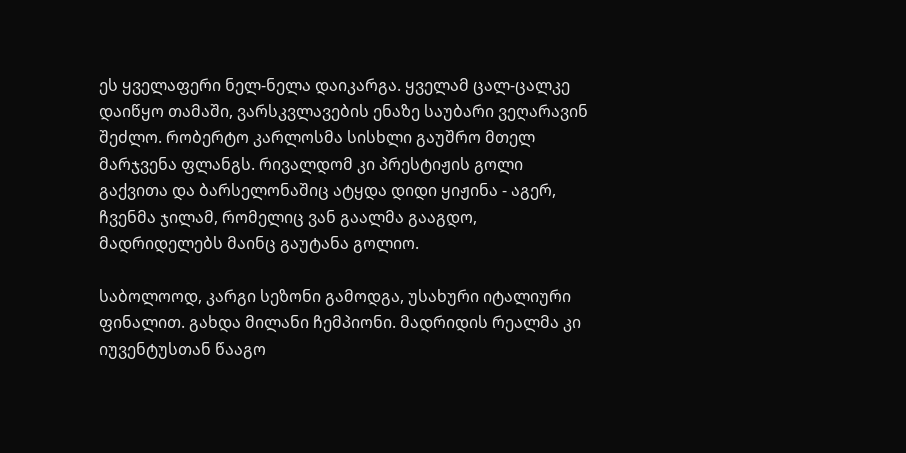ეს ყველაფერი ნელ-ნელა დაიკარგა. ყველამ ცალ-ცალკე დაიწყო თამაში, ვარსკვლავების ენაზე საუბარი ვეღარავინ შეძლო. რობერტო კარლოსმა სისხლი გაუშრო მთელ მარჯვენა ფლანგს. რივალდომ კი პრესტიჟის გოლი გაქვითა და ბარსელონაშიც ატყდა დიდი ყიჟინა - აგერ, ჩვენმა ჯილამ, რომელიც ვან გაალმა გააგდო, მადრიდელებს მაინც გაუტანა გოლიო.

საბოლოოდ, კარგი სეზონი გამოდგა, უსახური იტალიური ფინალით. გახდა მილანი ჩემპიონი. მადრიდის რეალმა კი იუვენტუსთან წააგო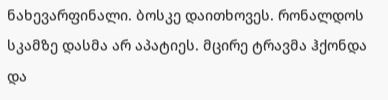ნახევარფინალი. ბოსკე დაითხოვეს. რონალდოს სკამზე დასმა არ აპატიეს. მცირე ტრავმა ჰქონდა და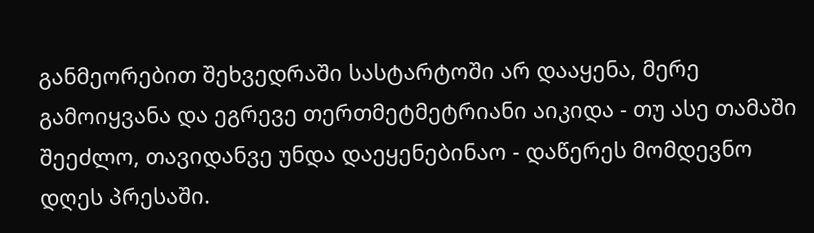განმეორებით შეხვედრაში სასტარტოში არ დააყენა, მერე გამოიყვანა და ეგრევე თერთმეტმეტრიანი აიკიდა - თუ ასე თამაში შეეძლო, თავიდანვე უნდა დაეყენებინაო - დაწერეს მომდევნო დღეს პრესაში.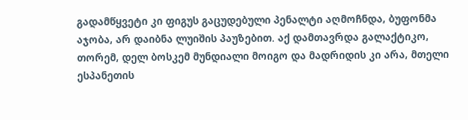გადამწყვეტი კი ფიგუს გაცუდებული პენალტი აღმოჩნდა, ბუფონმა აჯობა, არ დაიბნა ლუიშის პაუზებით. აქ დამთავრდა გალაქტიკო, თორემ, დელ ბოსკემ მუნდიალი მოიგო და მადრიდის კი არა, მთელი ესპანეთის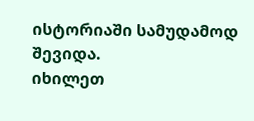ისტორიაში სამუდამოდ შევიდა.
იხილეთ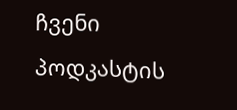ჩვენი პოდკასტის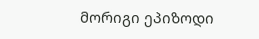მორიგი ეპიზოდი